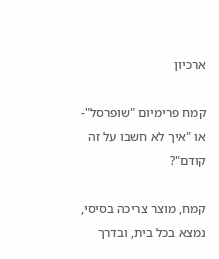ארכיון

קמח פרימיום "שופרסל"- או "איך לא חשבו על זה קודם"?

קמח, מוצר צריכה בסיסי, נמצא בכל בית, ובדרך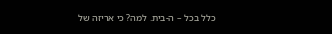כלל בכל – ה-בית. למה? כי אריזה של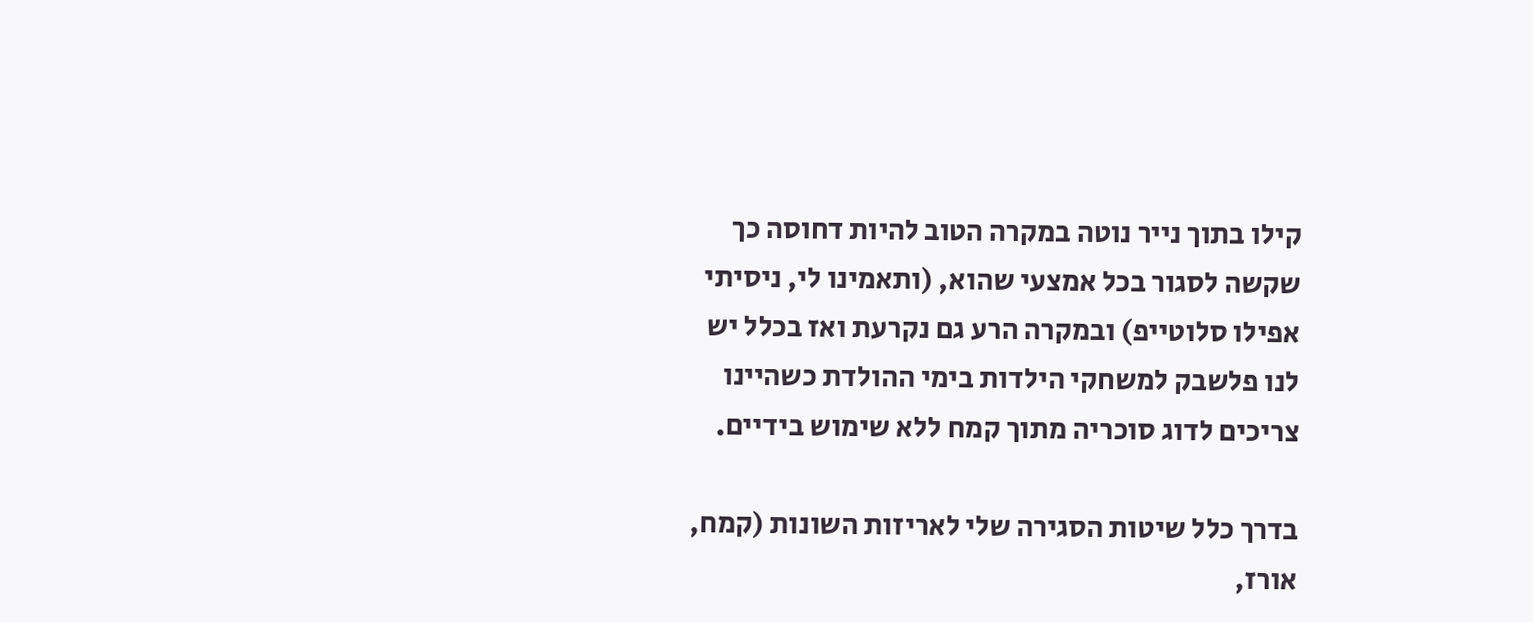קילו בתוך נייר נוטה במקרה הטוב להיות דחוסה כך שקשה לסגור בכל אמצעי שהוא, (ותאמינו לי, ניסיתי אפילו סלוטייפ) ובמקרה הרע גם נקרעת ואז בכלל יש לנו פלשבק למשחקי הילדות בימי ההולדת כשהיינו צריכים לדוג סוכריה מתוך קמח ללא שימוש בידיים.

בדרך כלל שיטות הסגירה שלי לאריזות השונות (קמח, אורז,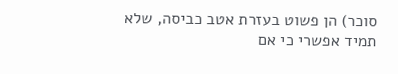סוכר) הן פשוט בעזרת אטב כביסה, שלא תמיד אפשרי כי אם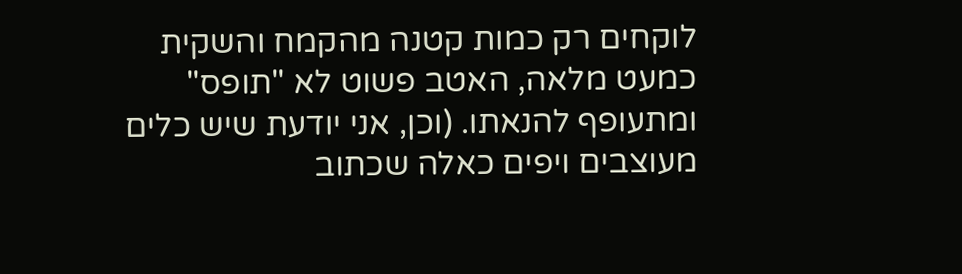לוקחים רק כמות קטנה מהקמח והשקית כמעט מלאה, האטב פשוט לא "תופס" ומתעופף להנאתו. (וכן, אני יודעת שיש כלים מעוצבים ויפים כאלה שכתוב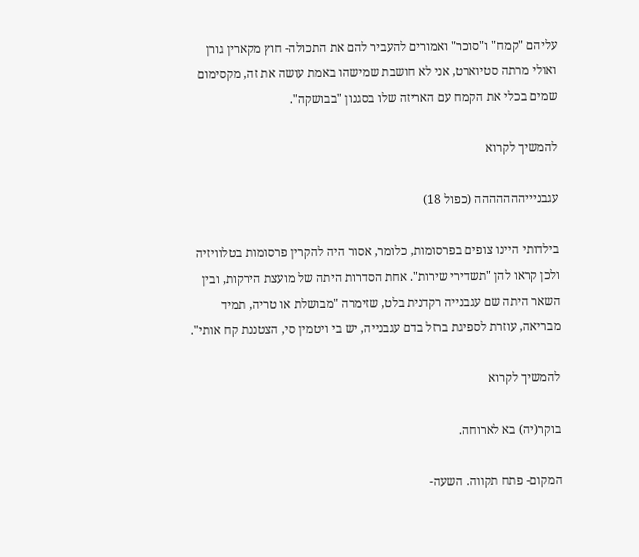עליהם "קמח" ו"סוכר" ואמורים להעביר להם את התכולה- חוץ מקארין גורן ואולי מרתה סטיוארט, אני לא חושבת שמישהו באמת עושה את זה, מקסימום שמים בכלי את הקמח עם האריזה שלו בסגנון "בבושקה".

להמשיך לקרוא

עגבניייההההההה (כפול 18)

בילדותי היינו צופים בפרסומות, כלומר, אסור היה להקרין פרסומות בטלוויזיה ולכן קראו להן "תשדירי שירות". אחת הסדרות היתה של מועצת הירקות, ובין השאר היתה שם עגבנייה רקדנית בלט, שזימרה "מבושלת או טריה, תמיד מבריאה, עוזרת לספיגת ברזל בדם עגבנייה, יש בי ויטמין סי, הצטננת קח אותי".

להמשיך לקרוא

בוקר(יה) בא לארוחה.

המקום- פתח תקווה. השעה-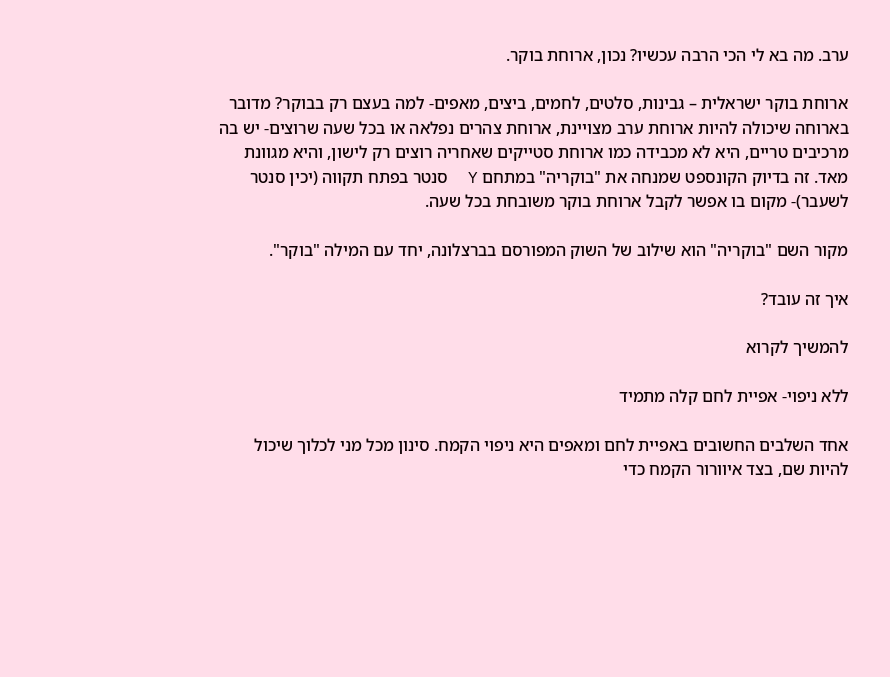ערב. מה בא לי הכי הרבה עכשיו? נכון, ארוחת בוקר.

ארוחת בוקר ישראלית – גבינות, סלטים, לחמים, ביצים, מאפים- למה בעצם רק בבוקר? מדובר בארוחה שיכולה להיות ארוחת ערב מצויינת, ארוחת צהרים נפלאה או בכל שעה שרוצים- יש בה מרכיבים טריים, היא לא מכבידה כמו ארוחת סטייקים שאחריה רוצים רק לישון, והיא מגוונת מאד. זה בדיוק הקונספט שמנחה את "בוקריה" במתחם Y  סנטר בפתח תקווה (יכין סנטר לשעבר)- מקום בו אפשר לקבל ארוחת בוקר משובחת בכל שעה.

מקור השם "בוקריה" הוא שילוב של השוק המפורסם בברצלונה, יחד עם המילה "בוקר".

איך זה עובד?

להמשיך לקרוא

ללא ניפוי- אפיית לחם קלה מתמיד

אחד השלבים החשובים באפיית לחם ומאפים היא ניפוי הקמח. סינון מכל מני לכלוך שיכול להיות שם, בצד איוורור הקמח כדי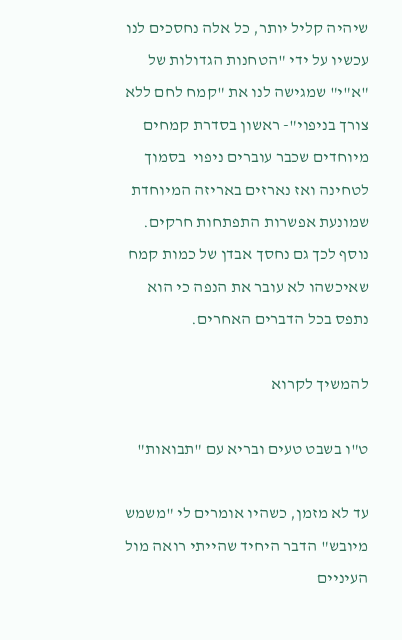שיהיה קליל יותר, כל אלה נחסכים לנו עכשיו על ידי "הטחנות הגדולות של "א"י" שמגישה לנו את "קמח לחם ללא צורך בניפוי"- ראשון בסדרת קמחים מיוחדים שכבר עוברים ניפוי  בסמוך לטחינה ואז נארזים באריזה המיוחדת שמונעת אפשרות התפתחות חרקים. נוסף לכך גם נחסך אבדן של כמות קמח שאיכשהו לא עובר את הנפה כי הוא נתפס בכל הדברים האחרים.

להמשיך לקרוא

ט"ו בשבט טעים ובריא עם "תבואות"

עד לא מזמן, כשהיו אומרים לי "משמש מיובש" הדבר היחיד שהייתי רואה מול העיניים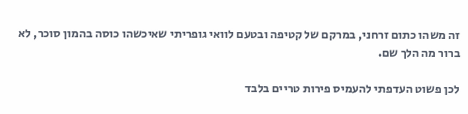זה משהו כתום זרחני, במרקם של קטיפה ובטעם לוואי גופריתי שאיכשהו כוסה בהמון סוכר, לא ברור מה הלך שם.

לכן פשוט העדפתי להעמיס פירות טריים בלבד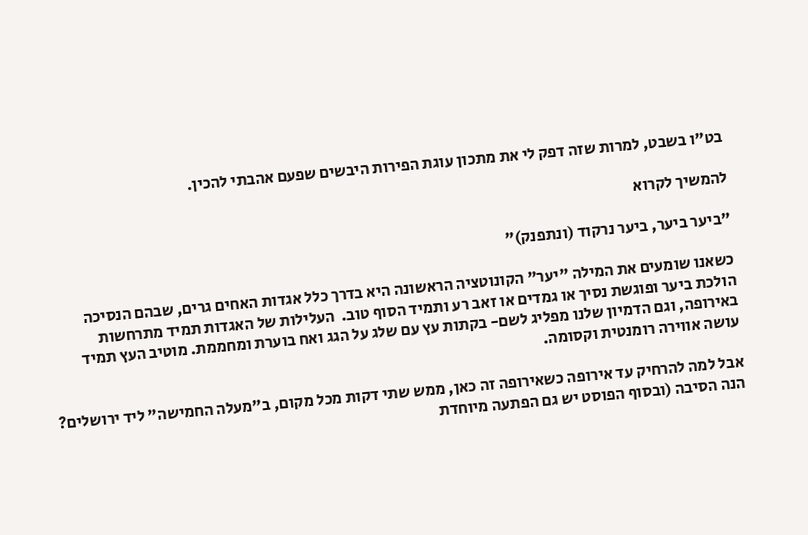בט"ו בשבט, למרות שזה דפק לי את מתכון עוגת הפירות היבשים שפעם אהבתי להכין.

להמשיך לקרוא

"ביער ביער, ביער נרקוד (ונתפנק)"

כשאנו שומעים את המילה "יער" הקונוטציה הראשונה היא בדרך כלל אגדות האחים גרים, שבהם הנסיכה הולכת ביער ופוגשת נסיך או גמדים או זאב רע ותמיד הסוף טוב.  העלילות של האגדות תמיד מתרחשות באירופה, וגם הדמיון שלנו מפליג לשם- בקתות עץ עם שלג על הגג ואח בוערת ומחממת. מוטיב העץ תמיד עושה אווירה רומנטית וקסומה.

אבל למה להרחיק עד אירופה כשאירופה זה כאן, ממש שתי דקות מכל מקום, ב"מעלה החמישה" ליד ירושלים?  הנה הסיבה (ובסוף הפוסט יש גם הפתעה מיוחדת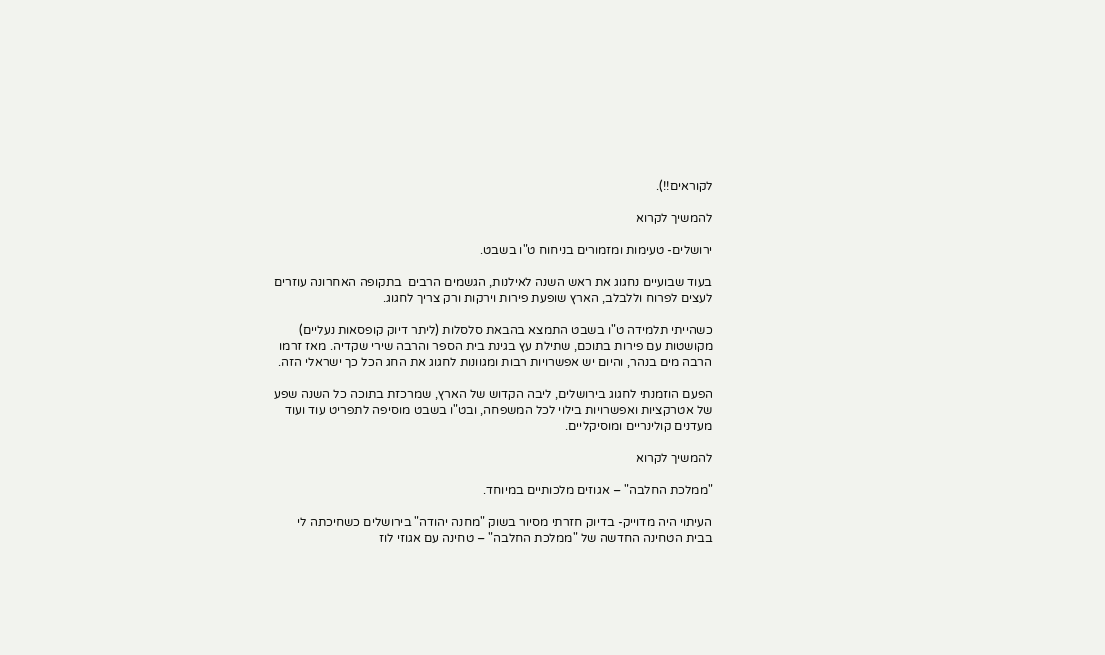לקוראים!!).

להמשיך לקרוא

ירושלים- טעימות ומזמורים בניחוח ט"ו בשבט.

בעוד שבועיים נחגוג את ראש השנה לאילנות, הגשמים הרבים  בתקופה האחרונה עוזרים לעצים לפרוח וללבלב, הארץ שופעת פירות וירקות ורק צריך לחגוג.

כשהייתי תלמידה ט"ו בשבט התמצא בהבאת סלסלות (ליתר דיוק קופסאות נעליים) מקושטות עם פירות בתוכם, שתילת עץ בגינת בית הספר והרבה שירי שקדיה. מאז זרמו הרבה מים בנהר, והיום יש אפשרויות רבות ומגוונות לחגוג את החג הכל כך ישראלי הזה.

הפעם הוזמנתי לחגוג בירושלים, ליבה הקדוש של הארץ, שמרכזת בתוכה כל השנה שפע של אטרקציות ואפשרויות בילוי לכל המשפחה, ובט"ו בשבט מוסיפה לתפריט עוד ועוד מעדנים קולינריים ומוסיקליים.

להמשיך לקרוא

"ממלכת החלבה" – אגוזים מלכותיים במיוחד.

העיתוי היה מדוייק- בדיוק חזרתי מסיור בשוק "מחנה יהודה" בירושלים כשחיכתה לי בבית הטחינה החדשה של "ממלכת החלבה" – טחינה עם אגוזי לוז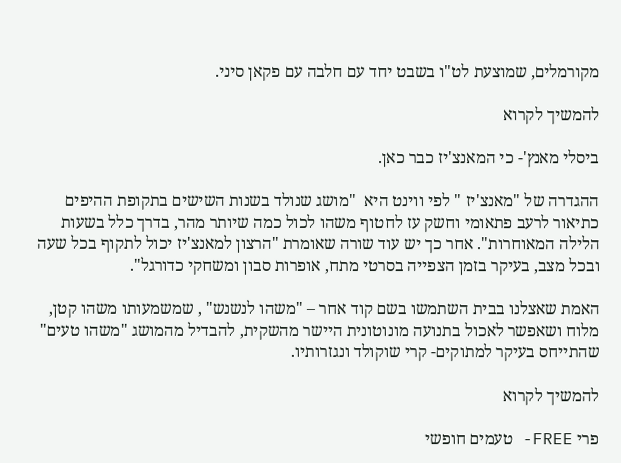מקורמלים, שמוצעת לט"ו בשבט יחד עם חלבה עם פקאן סיני.

להמשיך לקרוא

ביסלי מאנץ'- כי המאנצ'יז כבר כאן.

ההגדרה של "מאנצ'יז " לפי ווינט היא  "מושג שנולד בשנות השישים בתקופת ההיפים כתיאור לרעב פתאומי וחשק עז לחטוף משהו לכול כמה שיותר מהר, בדרך כלל בשעות הלילה המאוחרות". אחר כך יש עוד שורה שאומרת "הרצון למאנצ'יז יכול לתקוף בכל שעה ובכל מצב, בעיקר בזמן הצפייה בסרטי מתח, אופרות סבון ומשחקי כדורגל".

האמת שאצלנו בבית השתמשו בשם קוד אחר – "משהו לנשנש" , שמשמעותו משהו קטן, מלוח ושאפשר לאכול בתנועה מונוטונית היישר מהשקית, להבדיל מהמושג "משהו טעים" שהתייחס בעיקר למתוקים- קרי שוקולד ונגזרותיו.

להמשיך לקרוא

פרי FREE- טעמים חופשי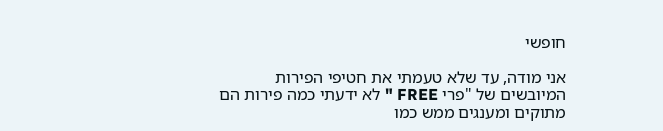חופשי

אני מודה, עד שלא טעמתי את חטיפי הפירות המיובשים של "פרי FREE " לא ידעתי כמה פירות הם מתוקים ומענגים ממש כמו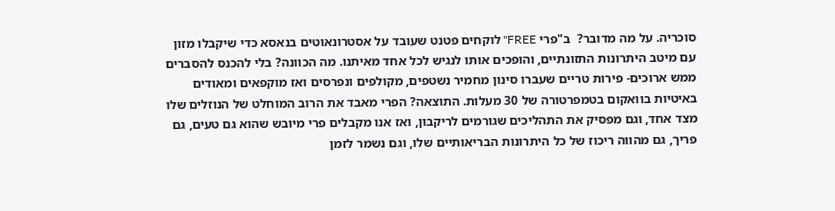סוכריה. על מה מדובר?  ב"פרי FREE" לוקחים פטנט שעובד על אסטרונאוטים בנאסא כדי שיקבלו מזון עם מיטב היתרונות התזונתיים, והופכים אותו לנגיש לכל אחד מאיתנו. מה הכוונה? בלי להכנס להסברים ממש ארוכים- פירות טריים שעברו סינון מחמיר נשטפים, מקולפים ונפרסים ואז מוקפאים ומאודים באיטיות בוואקום בטמפרטורה של 30 מעלות. התוצאה? הפרי מאבד את הרוב המוחלט של הנוזלים שלו מצד אחד, וגם מפסיק את התהליכים שגורמים לריקבון, ואז אנו מקבלים פרי מיובש שהוא גם טעים, גם פריך, גם מהווה ריכוז של כל היתרונות הבריאותיים שלו, וגם נשמר לזמן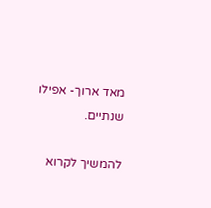מאד ארוך- אפילו שנתיים.

להמשיך לקרוא